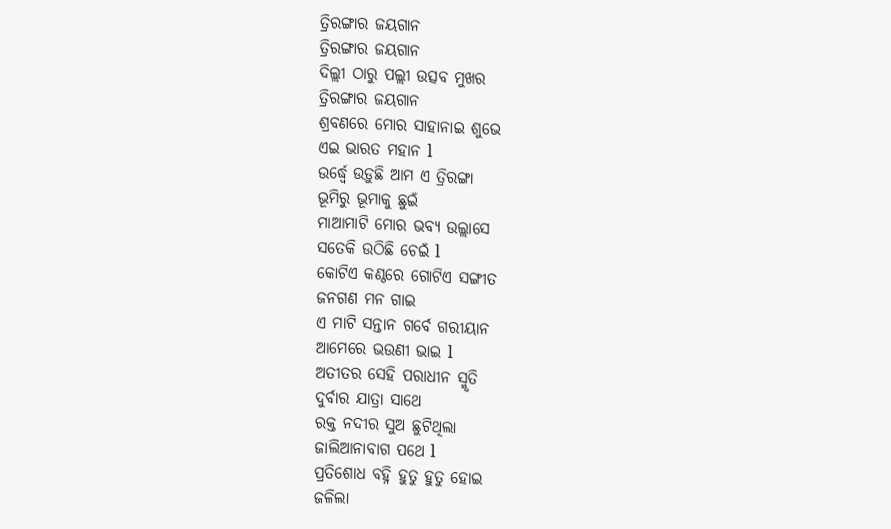ତ୍ରିରଙ୍ଗାର ଜୟଗାନ
ତ୍ରିରଙ୍ଗାର ଜୟଗାନ
ଦିଲ୍ଲୀ ଠାରୁ ପଲ୍ଲୀ ଉତ୍ସବ ମୁଖର
ତ୍ରିରଙ୍ଗାର ଜୟଗାନ
ଶ୍ରବଣରେ ମୋର ସାହାନାଇ ଶୁଭେ
ଏଇ ଭାରତ ମହାନ l
ଉର୍ଦ୍ଧ୍ୱେ ଉଡ଼ୁଛି ଆମ ଏ ତ୍ରିରଙ୍ଗା
ଭୂମିରୁ ଭୂମାକୁ ଛୁଇଁ
ମାଆମାଟି ମୋର ଭବ୍ୟ ଉଲ୍ଲାସେ
ସତେକି ଉଠିଛି ଚେଇଁ l
କୋଟିଏ କଣ୍ଠରେ ଗୋଟିଏ ସଙ୍ଗୀତ
ଜନଗଣ ମନ ଗାଇ
ଏ ମାଟି ସନ୍ତାନ ଗର୍ବେ ଗରୀୟାନ
ଆମେରେ ଭଉଣୀ ଭାଇ l
ଅତୀତର ସେହି ପରାଧୀନ ସ୍ମୃତି
ଦୁର୍ବାର ଯାତ୍ରା ସାଥେ
ରକ୍ତ ନଦୀର ସୁଅ ଛୁଟିଥିଲା
ଜାଲିଆନାବାଗ ପଥେ l
ପ୍ରତିଶୋଧ ବହ୍ନି ହୁତୁ ହୁତୁ ହୋଇ
ଜଳିଲା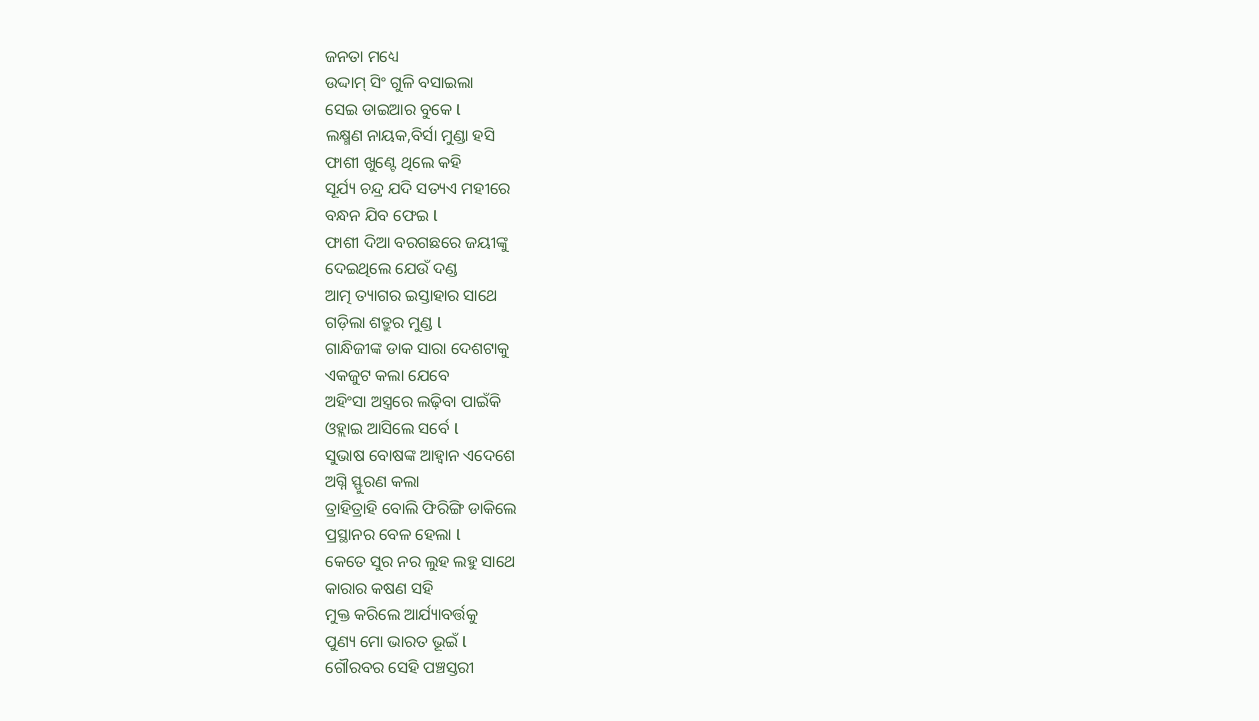ଜନତା ମଧ୍ୟେ
ଉଦ୍ଦାମ୍ ସିଂ ଗୁଳି ବସାଇଲା
ସେଇ ଡାଇଆର ବୁକେ l
ଲକ୍ଷ୍ମଣ ନାୟକ,ବିର୍ସା ମୁଣ୍ଡା ହସି
ଫାଶୀ ଖୁଣ୍ଟେ ଥିଲେ କହି
ସୂର୍ଯ୍ୟ ଚନ୍ଦ୍ର ଯଦି ସତ୍ୟଏ ମହୀରେ
ବନ୍ଧନ ଯିବ ଫେଇ l
ଫାଶୀ ଦିଆ ବରଗଛରେ ଜୟୀଙ୍କୁ
ଦେଇଥିଲେ ଯେଉଁ ଦଣ୍ଡ
ଆତ୍ମ ତ୍ୟାଗର ଇସ୍ତାହାର ସାଥେ
ଗଡ଼ିଲା ଶତ୍ରୁର ମୁଣ୍ଡ l
ଗାନ୍ଧିଜୀଙ୍କ ଡାକ ସାରା ଦେଶଟାକୁ
ଏକଜୁଟ କଲା ଯେବେ
ଅହିଂସା ଅସ୍ତ୍ରରେ ଲଢ଼ିବା ପାଇଁକି
ଓହ୍ଲାଇ ଆସିଲେ ସର୍ବେ l
ସୁଭାଷ ବୋଷଙ୍କ ଆହ୍ୱାନ ଏଦେଶେ
ଅଗ୍ନି ସ୍ଫୁରଣ କଲା
ତ୍ରାହିତ୍ରାହି ବୋଲି ଫିରିଙ୍ଗି ଡାକିଲେ
ପ୍ରସ୍ଥାନର ବେଳ ହେଲା l
କେତେ ସୁର ନର ଲୁହ ଲହୁ ସାଥେ
କାରାର କଷଣ ସହି
ମୁକ୍ତ କରିଲେ ଆର୍ଯ୍ୟାବର୍ତ୍ତକୁ
ପୁଣ୍ୟ ମୋ ଭାରତ ଭୂଇଁ l
ଗୌରବର ସେହି ପଞ୍ଚସ୍ତରୀ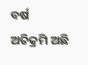ବର୍ଷ
ଅତିକ୍ରମି ଅଛି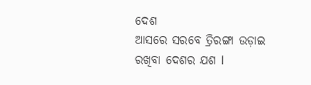ଦେଶ
ଆସରେ ସରବେ ତ୍ରିରଙ୍ଗା ଉଡ଼ାଇ
ରଖିବା ଦେଶର ଯଶ l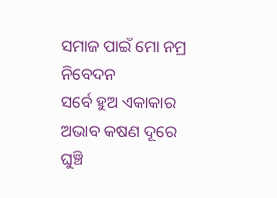ସମାଜ ପାଇଁ ମୋ ନମ୍ର ନିବେଦନ
ସର୍ବେ ହୁଅ ଏକାକାର
ଅଭାବ କଷଣ ଦୂରେ ଘୁଞ୍ଚି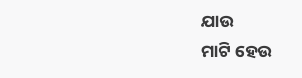ଯାଉ
ମାଟି ହେଉ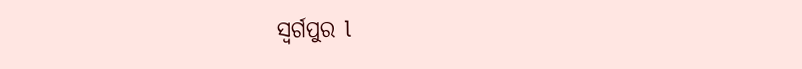ସ୍ବର୍ଗପୁର l